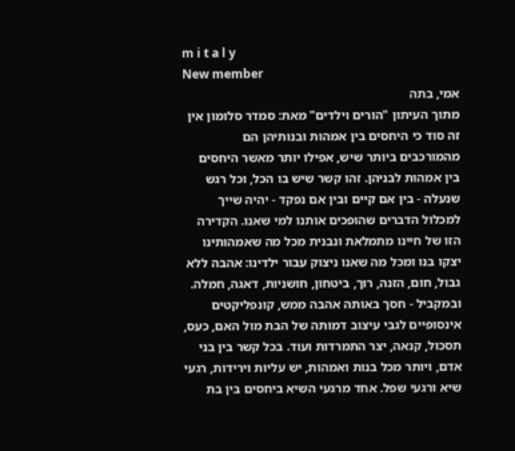m i t a l y
New member
אמי, בתה
מתוך העיתון "הורים וילדים" מאת: סמדר סלומון אין זה סוד כי היחסים בין אמהות ובנותיהן הם מהמורכבים ביותר שיש, אפילו יותר מאשר היחסים בין אמהות לבניהן. זהו קשר שיש בו הכל, וכל רגש שנעלה - בין אם קיים ובין אם נפקד - יהיה שייך למכלול הדברים שהופכים אותנו למי שאנו. הקדירה הזו של חיינו מתמלאת ונבנית מכל מה שאמהותינו יצקו בנו ומכל מה שאנו ניצוק עבור ילדינו: אהבה ללא גבול, חום, הזנה, רוך, ביטחון, חושניות, דאגה, חמלה. ובמקביל - חסך באותה אהבה ממש, קונפליקטים אינסופיים לגבי עיצוב דמותה של הבת מול האם, כעס, תסכול, קנאה, יצר התמרדות ועוד. בכל קשר בין בני אדם, ויותר מכל בנות ואמהות, יש עליות וירידות, רגעי שיא ורגעי שפל. אחד מרגעי השיא ביחסים בין בת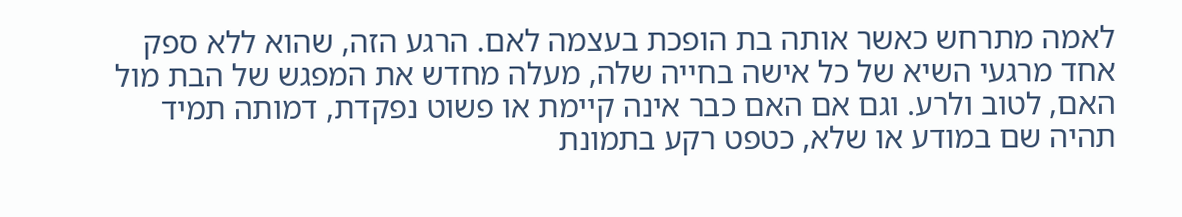לאמה מתרחש כאשר אותה בת הופכת בעצמה לאם. הרגע הזה, שהוא ללא ספק אחד מרגעי השיא של כל אישה בחייה שלה, מעלה מחדש את המפגש של הבת מול האם, לטוב ולרע. וגם אם האם כבר אינה קיימת או פשוט נפקדת, דמותה תמיד תהיה שם במודע או שלא, כטפט רקע בתמונת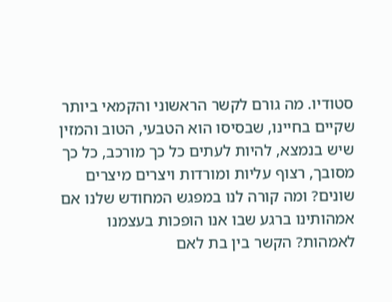סטודיו. מה גורם לקשר הראשוני והקמאי ביותר שקיים בחיינו, שבסיסו הוא הטבעי, הטוב והמזין שיש בנמצא, להיות לעתים כל כך מורכב, כל כך מסובך, רצוף עליות ומורדות ויצרים מיצרים שונים? ומה קורה לנו במפגש המחודש שלנו אם אמהותינו ברגע שבו אנו הופכות בעצמנו לאמהות? הקשר בין בת לאם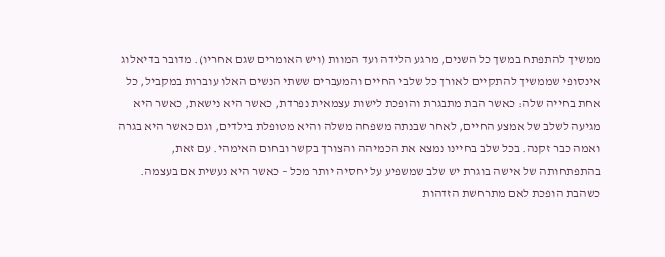ממשיך להתפתח במשך כל השנים, מרגע הלידה ועד המוות (ויש האומרים שגם אחריו). מדובר בדיאלוג אינסופי שממשיך להתקיים לאורך כל שלבי החיים והמעברים ששתי הנשים האלו עוברות במקביל, כל אחת בחייה שלה: כאשר הבת מתבגרת והופכת לישות עצמאית נפרדת, כאשר היא נישאת, כאשר היא מגיעה לשלב של אמצע החיים, לאחר שבנתה משפחה משלה והיא מטופלת בילדים, וגם כאשר היא בגרה ואמה כבר זקנה. בכל שלב בחיינו נמצא את הכמיהה והצורך בקשר ובחום האימהי. עם זאת, בהתפתחותה של אישה בוגרת יש שלב שמשפיע על יחסיה יותר מכל – כאשר היא נעשית אם בעצמה. כשהבת הופכת לאם מתרחשת הזדהות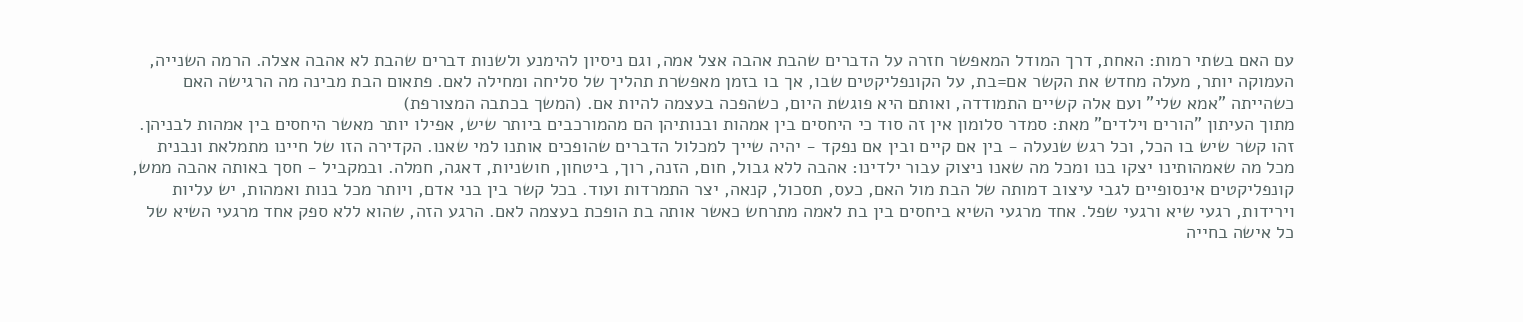עם האם בשתי רמות: האחת, דרך המודל המאפשר חזרה על הדברים שהבת אהבה אצל אמה, וגם ניסיון להימנע ולשנות דברים שהבת לא אהבה אצלה. הרמה השנייה, העמוקה יותר, מעלה מחדש את הקשר אם=בת, על הקונפליקטים שבו, אך בו בזמן מאפשרת תהליך של סליחה ומחילה לאם. פתאום הבת מבינה מה הרגישה האם כשהייתה "אמא שלי" ועם אלה קשיים התמודדה, ואותם היא פוגשת היום, כשהפכה בעצמה להיות אם. (המשך בכתבה המצורפת)
מתוך העיתון "הורים וילדים" מאת: סמדר סלומון אין זה סוד כי היחסים בין אמהות ובנותיהן הם מהמורכבים ביותר שיש, אפילו יותר מאשר היחסים בין אמהות לבניהן. זהו קשר שיש בו הכל, וכל רגש שנעלה - בין אם קיים ובין אם נפקד - יהיה שייך למכלול הדברים שהופכים אותנו למי שאנו. הקדירה הזו של חיינו מתמלאת ונבנית מכל מה שאמהותינו יצקו בנו ומכל מה שאנו ניצוק עבור ילדינו: אהבה ללא גבול, חום, הזנה, רוך, ביטחון, חושניות, דאגה, חמלה. ובמקביל - חסך באותה אהבה ממש, קונפליקטים אינסופיים לגבי עיצוב דמותה של הבת מול האם, כעס, תסכול, קנאה, יצר התמרדות ועוד. בכל קשר בין בני אדם, ויותר מכל בנות ואמהות, יש עליות וירידות, רגעי שיא ורגעי שפל. אחד מרגעי השיא ביחסים בין בת לאמה מתרחש כאשר אותה בת הופכת בעצמה לאם. הרגע הזה, שהוא ללא ספק אחד מרגעי השיא של כל אישה בחייה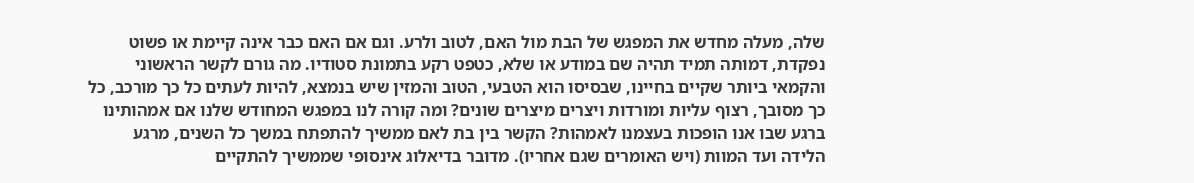שלה, מעלה מחדש את המפגש של הבת מול האם, לטוב ולרע. וגם אם האם כבר אינה קיימת או פשוט נפקדת, דמותה תמיד תהיה שם במודע או שלא, כטפט רקע בתמונת סטודיו. מה גורם לקשר הראשוני והקמאי ביותר שקיים בחיינו, שבסיסו הוא הטבעי, הטוב והמזין שיש בנמצא, להיות לעתים כל כך מורכב, כל כך מסובך, רצוף עליות ומורדות ויצרים מיצרים שונים? ומה קורה לנו במפגש המחודש שלנו אם אמהותינו ברגע שבו אנו הופכות בעצמנו לאמהות? הקשר בין בת לאם ממשיך להתפתח במשך כל השנים, מרגע הלידה ועד המוות (ויש האומרים שגם אחריו). מדובר בדיאלוג אינסופי שממשיך להתקיים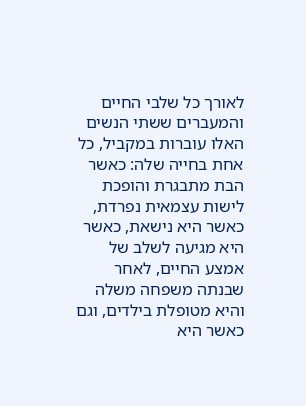לאורך כל שלבי החיים והמעברים ששתי הנשים האלו עוברות במקביל, כל אחת בחייה שלה: כאשר הבת מתבגרת והופכת לישות עצמאית נפרדת, כאשר היא נישאת, כאשר היא מגיעה לשלב של אמצע החיים, לאחר שבנתה משפחה משלה והיא מטופלת בילדים, וגם כאשר היא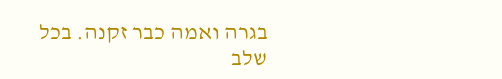בגרה ואמה כבר זקנה. בכל שלב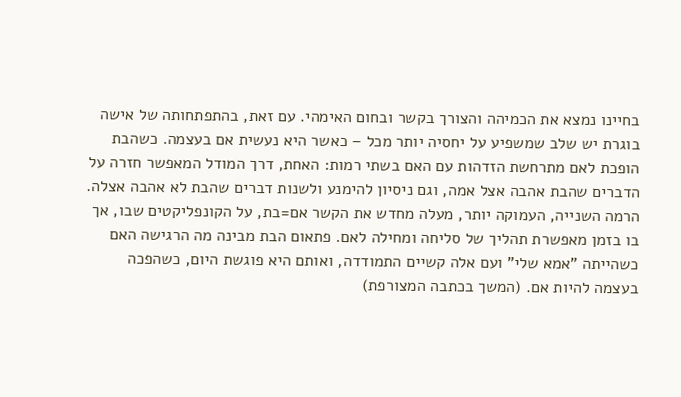בחיינו נמצא את הכמיהה והצורך בקשר ובחום האימהי. עם זאת, בהתפתחותה של אישה בוגרת יש שלב שמשפיע על יחסיה יותר מכל – כאשר היא נעשית אם בעצמה. כשהבת הופכת לאם מתרחשת הזדהות עם האם בשתי רמות: האחת, דרך המודל המאפשר חזרה על הדברים שהבת אהבה אצל אמה, וגם ניסיון להימנע ולשנות דברים שהבת לא אהבה אצלה. הרמה השנייה, העמוקה יותר, מעלה מחדש את הקשר אם=בת, על הקונפליקטים שבו, אך בו בזמן מאפשרת תהליך של סליחה ומחילה לאם. פתאום הבת מבינה מה הרגישה האם כשהייתה "אמא שלי" ועם אלה קשיים התמודדה, ואותם היא פוגשת היום, כשהפכה בעצמה להיות אם. (המשך בכתבה המצורפת)